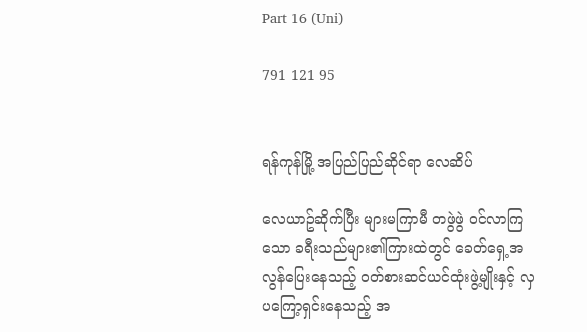Part 16 (Uni)

791 121 95


ရန်ကုန်မြို့ အပြည်ပြည်ဆိုင်ရာ လေဆိပ်

လေယာဥ်ဆိုက်ပြီး များမကြာမီ တဖွဲဖွဲ ဝင်လာကြသော ခရီးသည်များ၏ကြားထဲတွင် ခေတ်ရှေ့အလွန်ပြေးနေသည့် ဝတ်စားဆင်ယင်ထုံးဖွဲ့မျိုးနှင့် လှပကြော့ရှင်းနေသည့် အ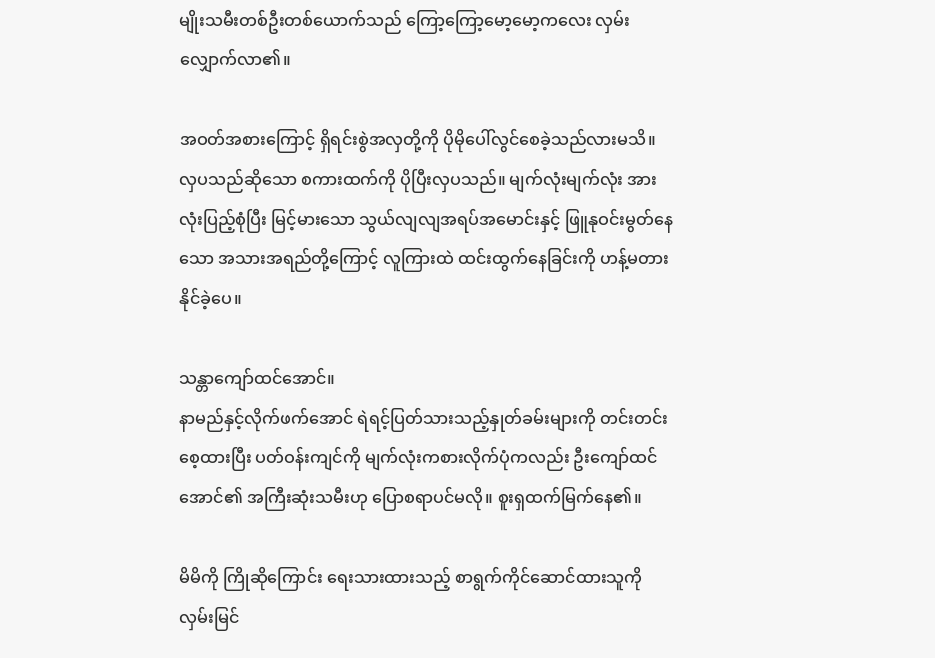မျိုးသမီးတစ်ဦးတစ်ယောက်သည် ကြော့ကြော့မော့မော့ကလေး လှမ်းလျှောက်လာ၏။

အဝတ်အစားကြောင့် ရှိရင်းစွဲအလှတို့ကို ပိုမိုပေါ်လွင်စေခဲ့သည်လားမသိ။ လှပသည်ဆိုသော စကားထက်ကို ပိုပြီးလှပသည်။ မျက်လုံးမျက်လုံး အားလုံးပြည့်စုံပြီး မြင့်မားသော သွယ်လျလျအရပ်အမောင်းနှင့် ဖြူနုဝင်းမွတ်နေသော အသားအရည်တို့ကြောင့် လူကြားထဲ ထင်းထွက်နေခြင်းကို ဟန့်မတားနိုင်ခဲ့ပေ။

သန္တာကျော်ထင်အောင်။
နာမည်နှင့်လိုက်ဖက်အောင် ရဲရင့်ပြတ်သားသည့်နှုတ်ခမ်းများကို တင်းတင်းစေ့ထားပြီး ပတ်ဝန်းကျင်ကို မျက်လုံးကစားလိုက်ပုံကလည်း ဦးကျော်ထင်အောင်၏ အကြီးဆုံးသမီးဟု ပြောစရာပင်မလို။ စူးရှထက်မြက်နေ၏။

မိမိကို ကြိုဆိုကြောင်း ရေးသားထားသည့် စာရွက်ကိုင်ဆောင်ထားသူကို လှမ်းမြင်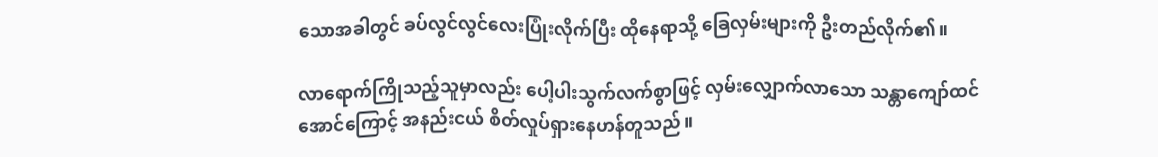သောအခါတွင် ခပ်လွင်လွင်လေးပြုံးလိုက်ပြီး ထိုနေရာသို့ ခြေလှမ်းများကို ဦးတည်လိုက်၏။

လာရောက်ကြိုသည့်သူမှာလည်း ပေါ့ပါးသွက်လက်စွာဖြင့် လှမ်းလျှောက်လာသော သန္တာကျော်ထင်အောင်ကြောင့် အနည်းငယ် စိတ်လှုပ်ရှားနေဟန်တူသည်။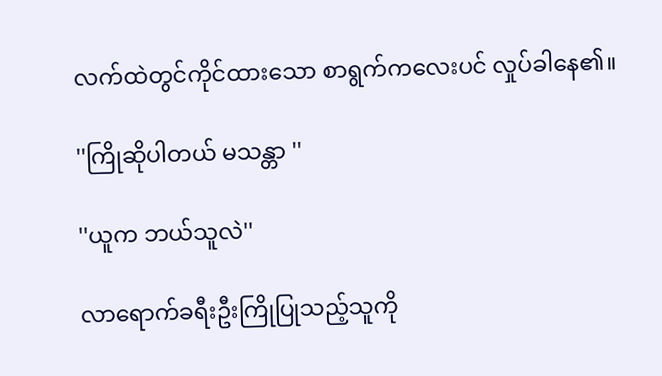လက်ထဲတွင်ကိုင်ထားသော စာရွက်ကလေးပင် လှုပ်ခါနေ၏။

''ကြိုဆိုပါတယ် မသန္တာ ''

''ယူက ဘယ်သူလဲ''

လာရောက်ခရီးဦးကြိုပြုသည့်သူကို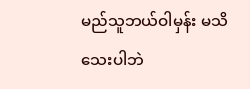မည်သူဘယ်ဝါမှန်း မသိသေးပါဘဲ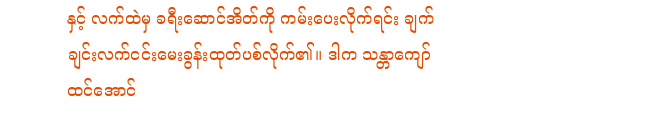နှင့် လက်ထဲမှ ခရီးဆောင်အိတ်ကို ကမ်းပေးလိုက်ရင်း ချက်ချင်းလက်ငင်းမေးခွန်းထုတ်ပစ်လိုက်၏။ ဒါက သန္တာကျော်ထင်အောင်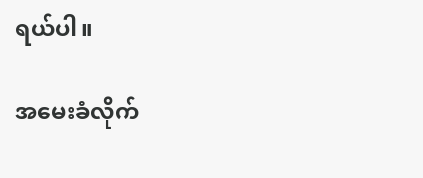ရယ်ပါ။

အမေးခံလိုက်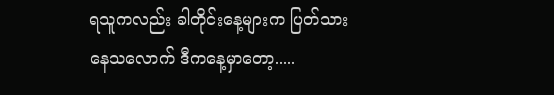ရသူကလည်း ခါတိုင်းနေ့များက ပြတ်သားနေသလောက် ဒီကနေ့မှာတော့.....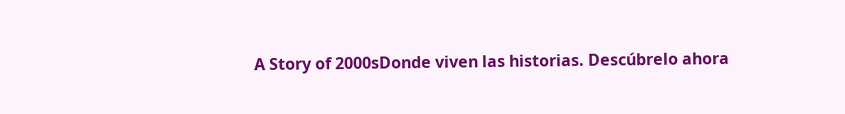A Story of 2000sDonde viven las historias. Descúbrelo ahora